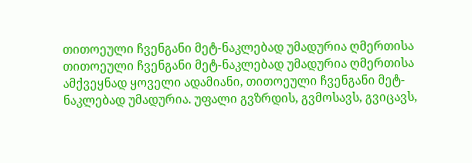თითოეული ჩვენგანი მეტ-ნაკლებად უმადურია ღმერთისა
თითოეული ჩვენგანი მეტ-ნაკლებად უმადურია ღმერთისა
ამქვეყნად ყოველი ადამიანი, თითოეული ჩვენგანი მეტ-ნაკლებად უმადურია. უფალი გვზრდის, გვმოსავს, გვიცავს,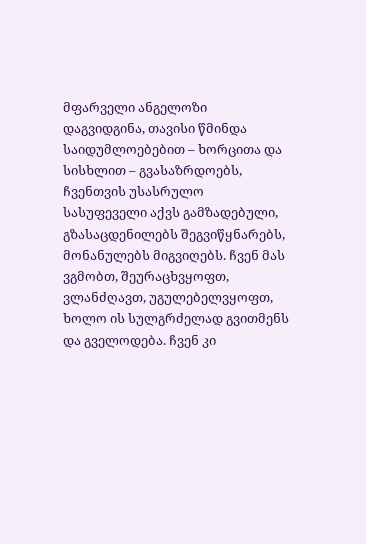მფარველი ანგელოზი დაგვიდგინა, თავისი წმინდა საიდუმლოებებით – ხორცითა და სისხლით – გვასაზრდოებს, ჩვენთვის უსასრულო სასუფეველი აქვს გამზადებული, გზასაცდენილებს შეგვიწყნარებს, მონანულებს მიგვიღებს. ჩვენ მას ვგმობთ, შეურაცხვყოფთ, ვლანძღავთ, უგულებელვყოფთ, ხოლო ის სულგრძელად გვითმენს და გველოდება. ჩვენ კი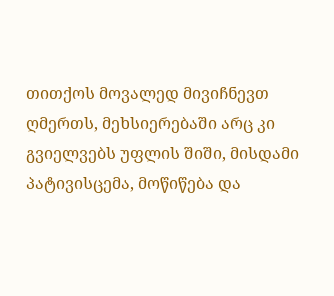თითქოს მოვალედ მივიჩნევთ ღმერთს, მეხსიერებაში არც კი გვიელვებს უფლის შიში, მისდამი პატივისცემა, მოწიწება და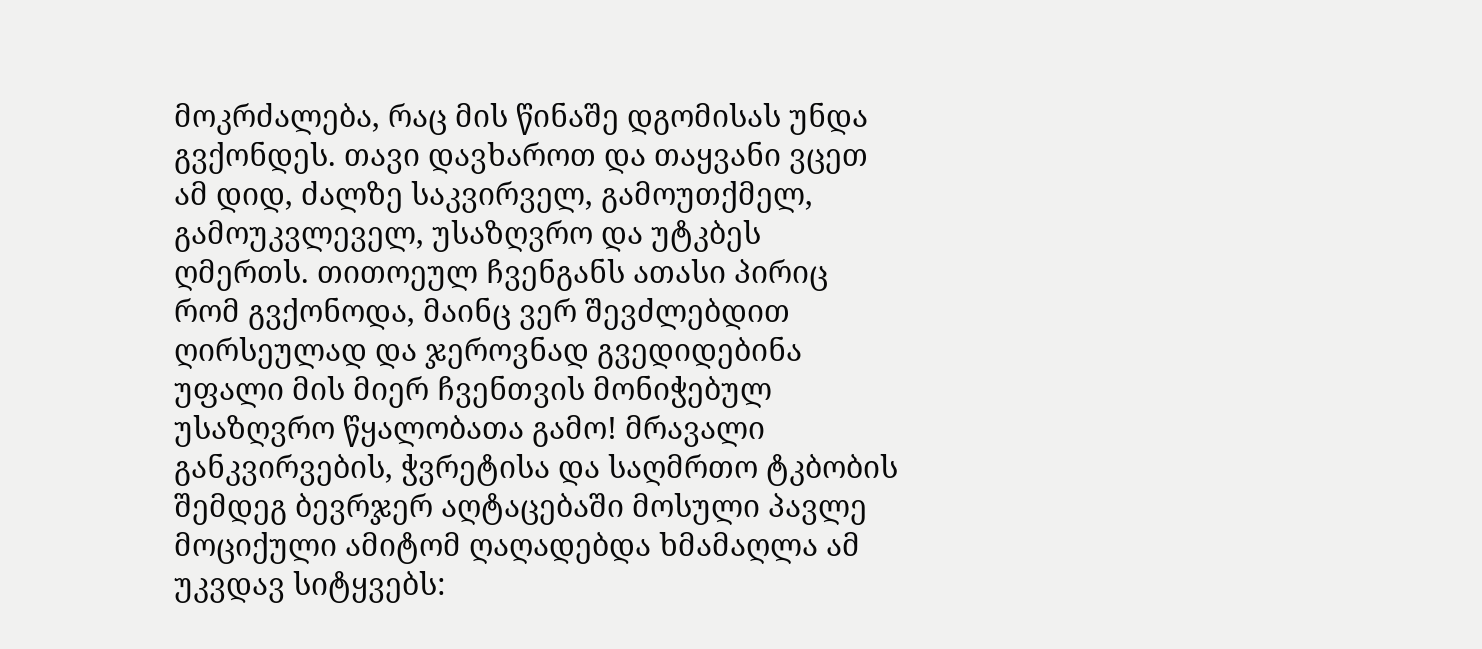მოკრძალება, რაც მის წინაშე დგომისას უნდა გვქონდეს. თავი დავხაროთ და თაყვანი ვცეთ ამ დიდ, ძალზე საკვირველ, გამოუთქმელ, გამოუკვლეველ, უსაზღვრო და უტკბეს ღმერთს. თითოეულ ჩვენგანს ათასი პირიც რომ გვქონოდა, მაინც ვერ შევძლებდით ღირსეულად და ჯეროვნად გვედიდებინა უფალი მის მიერ ჩვენთვის მონიჭებულ უსაზღვრო წყალობათა გამო! მრავალი განკვირვების, ჭვრეტისა და საღმრთო ტკბობის შემდეგ ბევრჯერ აღტაცებაში მოსული პავლე მოციქული ამიტომ ღაღადებდა ხმამაღლა ამ უკვდავ სიტყვებს: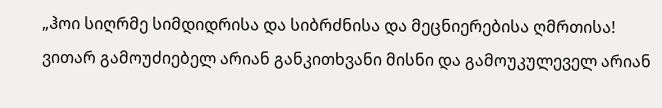„ჰოი სიღრმე სიმდიდრისა და სიბრძნისა და მეცნიერებისა ღმრთისა! ვითარ გამოუძიებელ არიან განკითხვანი მისნი და გამოუკულეველ არიან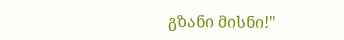გზანი მისნი!"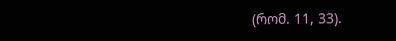(რომ. 11, 33).